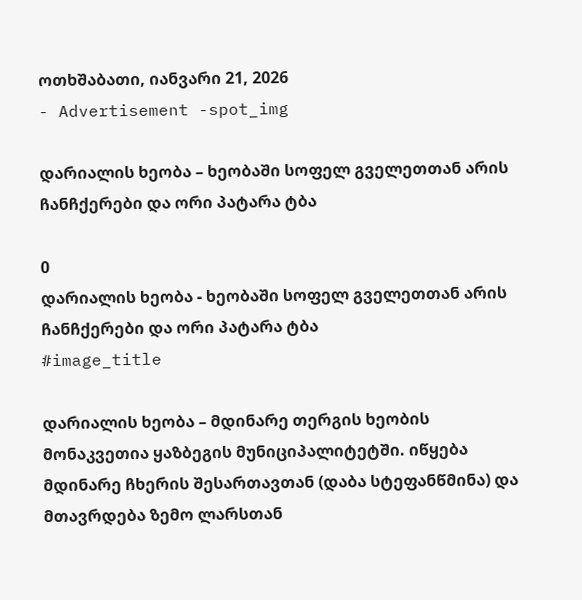ოთხშაბათი, იანვარი 21, 2026
- Advertisement -spot_img

დარიალის ხეობა – ხეობაში სოფელ გველეთთან არის ჩანჩქერები და ორი პატარა ტბა

0
დარიალის ხეობა - ხეობაში სოფელ გველეთთან არის ჩანჩქერები და ორი პატარა ტბა
#image_title

დარიალის ხეობა – მდინარე თერგის ხეობის მონაკვეთია ყაზბეგის მუნიციპალიტეტში. იწყება მდინარე ჩხერის შესართავთან (დაბა სტეფანწმინა) და მთავრდება ზემო ლარსთან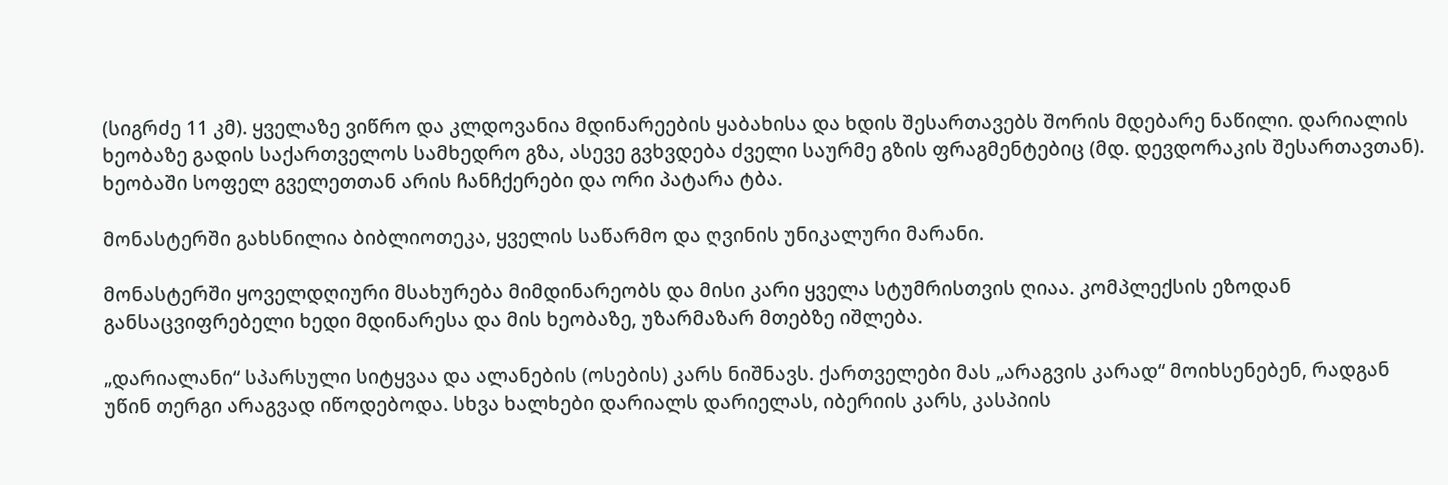(სიგრძე 11 კმ). ყველაზე ვიწრო და კლდოვანია მდინარეების ყაბახისა და ხდის შესართავებს შორის მდებარე ნაწილი. დარიალის ხეობაზე გადის საქართველოს სამხედრო გზა, ასევე გვხვდება ძველი საურმე გზის ფრაგმენტებიც (მდ. დევდორაკის შესართავთან). ხეობაში სოფელ გველეთთან არის ჩანჩქერები და ორი პატარა ტბა.

მონასტერში გახსნილია ბიბლიოთეკა, ყველის საწარმო და ღვინის უნიკალური მარანი.

მონასტერში ყოველდღიური მსახურება მიმდინარეობს და მისი კარი ყველა სტუმრისთვის ღიაა. კომპლექსის ეზოდან განსაცვიფრებელი ხედი მდინარესა და მის ხეობაზე, უზარმაზარ მთებზე იშლება.

„დარიალანი“ სპარსული სიტყვაა და ალანების (ოსების) კარს ნიშნავს. ქართველები მას „არაგვის კარად“ მოიხსენებენ, რადგან უწინ თერგი არაგვად იწოდებოდა. სხვა ხალხები დარიალს დარიელას, იბერიის კარს, კასპიის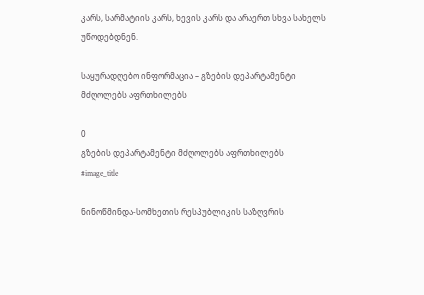კარს, სარმატიის კარს, ხევის კარს და არაერთ სხვა სახელს უწოდებდნენ.

საყურადღებო ინფორმაცია – გზების დეპარტამენტი მძღოლებს აფრთხილებს

0
გზების დეპარტამენტი მძღოლებს აფრთხილებს
#image_title

ნინოწმინდა-სომხეთის რესპუბლიკის საზღვრის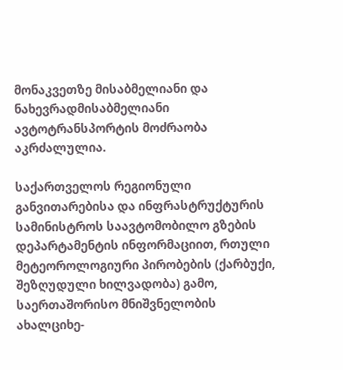მონაკვეთზე მისაბმელიანი და ნახევრადმისაბმელიანი ავტოტრანსპორტის მოძრაობა აკრძალულია.

საქართველოს რეგიონული განვითარებისა და ინფრასტრუქტურის სამინისტროს საავტომობილო გზების დეპარტამენტის ინფორმაციით, რთული მეტეოროლოგიური პირობების (ქარბუქი, შეზღუდული ხილვადობა) გამო, საერთაშორისო მნიშვნელობის ახალციხე-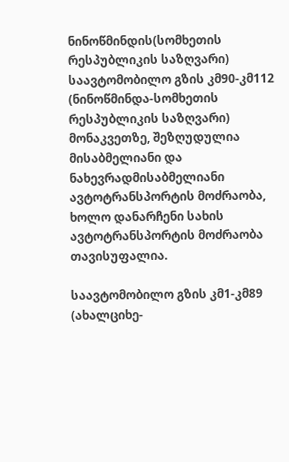ნინოწმინდის(სომხეთის რესპუბლიკის საზღვარი) საავტომობილო გზის კმ90-კმ112 (ნინოწმინდა-სომხეთის რესპუბლიკის საზღვარი) მონაკვეთზე, შეზღუდულია მისაბმელიანი და ნახევრადმისაბმელიანი ავტოტრანსპორტის მოძრაობა, ხოლო დანარჩენი სახის ავტოტრანსპორტის მოძრაობა თავისუფალია.

საავტომობილო გზის კმ1-კმ89 (ახალციხე-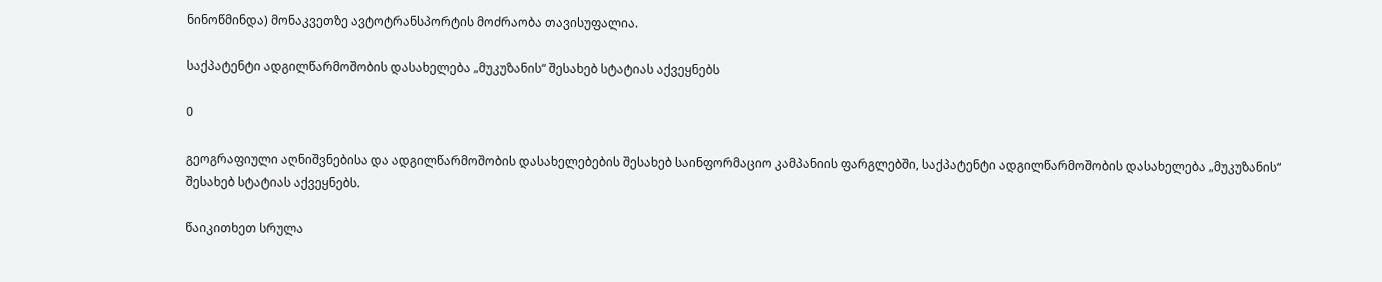ნინოწმინდა) მონაკვეთზე ავტოტრანსპორტის მოძრაობა თავისუფალია.

საქპატენტი ადგილწარმოშობის დასახელება „მუკუზანის“ შესახებ სტატიას აქვეყნებს

0

გეოგრაფიული აღნიშვნებისა და ადგილწარმოშობის დასახელებების შესახებ საინფორმაციო კამპანიის ფარგლებში, საქპატენტი ადგილწარმოშობის დასახელება „მუკუზანის“ შესახებ სტატიას აქვეყნებს.

წაიკითხეთ სრულა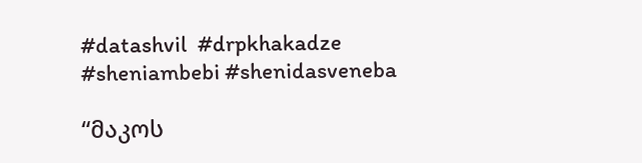#datashvil  #drpkhakadze #sheniambebi #shenidasveneba

“მაკოს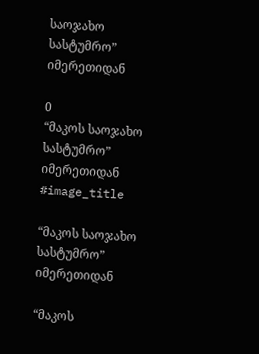საოჯახო სასტუმრო” იმერეთიდან

0
“მაკოს საოჯახო სასტუმრო” იმერეთიდან
#image_title

“მაკოს საოჯახო სასტუმრო” იმერეთიდან

“მაკოს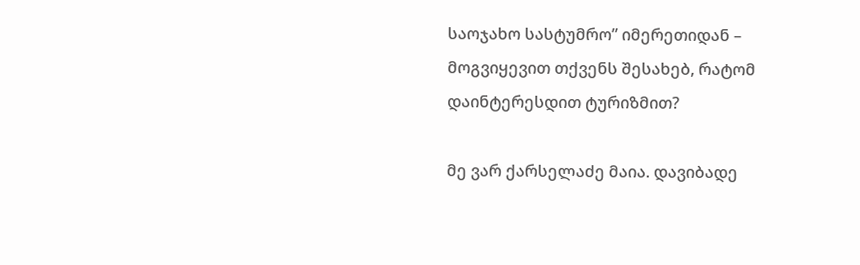საოჯახო სასტუმრო” იმერეთიდან – მოგვიყევით თქვენს შესახებ, რატომ დაინტერესდით ტურიზმით?

მე ვარ ქარსელაძე მაია. დავიბადე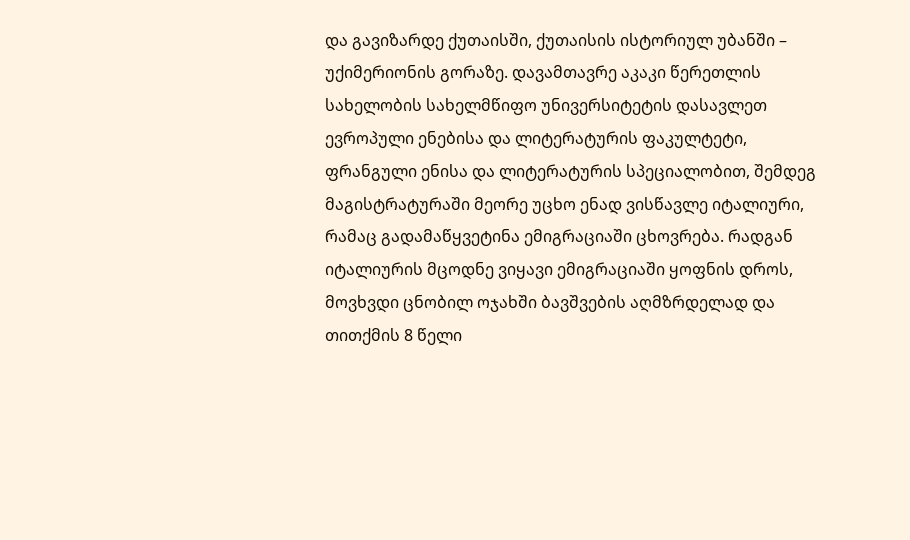და გავიზარდე ქუთაისში, ქუთაისის ისტორიულ უბანში – უქიმერიონის გორაზე. დავამთავრე აკაკი წერეთლის სახელობის სახელმწიფო უნივერსიტეტის დასავლეთ ევროპული ენებისა და ლიტერატურის ფაკულტეტი, ფრანგული ენისა და ლიტერატურის სპეციალობით, შემდეგ მაგისტრატურაში მეორე უცხო ენად ვისწავლე იტალიური, რამაც გადამაწყვეტინა ემიგრაციაში ცხოვრება. რადგან იტალიურის მცოდნე ვიყავი ემიგრაციაში ყოფნის დროს, მოვხვდი ცნობილ ოჯახში ბავშვების აღმზრდელად და თითქმის 8 წელი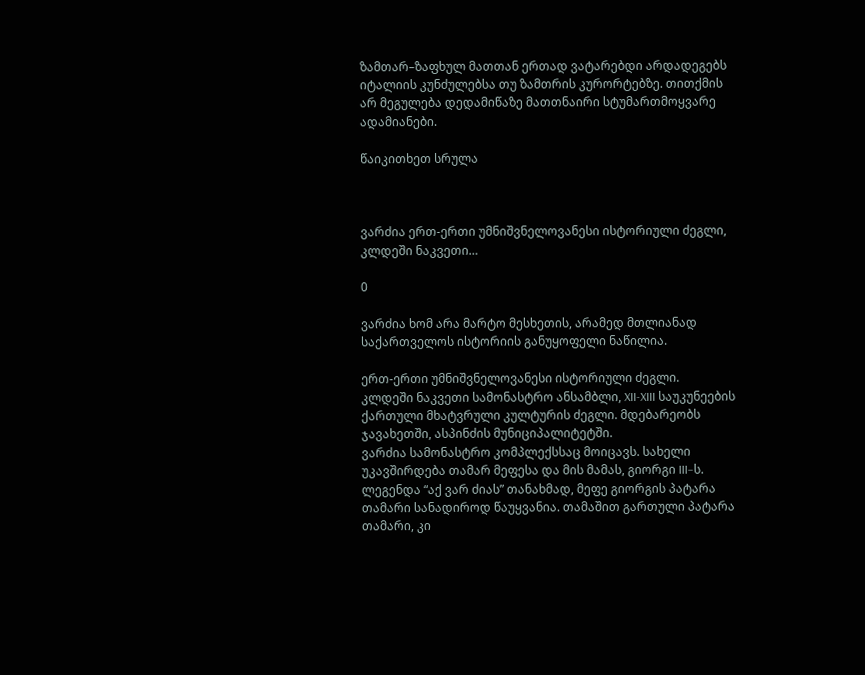ზამთარ–ზაფხულ მათთან ერთად ვატარებდი არდადეგებს იტალიის კუნძულებსა თუ ზამთრის კურორტებზე. თითქმის არ მეგულება დედამიწაზე მათთნაირი სტუმართმოყვარე ადამიანები.

წაიკითხეთ სრულა



ვარძია ერთ-ერთი უმნიშვნელოვანესი ისტორიული ძეგლი, კლდეში ნაკვეთი…

0

ვარძია ხომ არა მარტო მესხეთის, არამედ მთლიანად საქართველოს ისტორიის განუყოფელი ნაწილია.

ერთ-ერთი უმნიშვნელოვანესი ისტორიული ძეგლი.
კლდეში ნაკვეთი სამონასტრო ანსამბლი, XII-XIII საუკუნეების ქართული მხატვრული კულტურის ძეგლი. მდებარეობს ჯავახეთში, ასპინძის მუნიციპალიტეტში.
ვარძია სამონასტრო კომპლექსსაც მოიცავს. სახელი უკავშირდება თამარ მეფესა და მის მამას, გიორგი III–ს.
ლეგენდა “აქ ვარ ძიას” თანახმად, მეფე გიორგის პატარა თამარი სანადიროდ წაუყვანია. თამაშით გართული პატარა თამარი, კი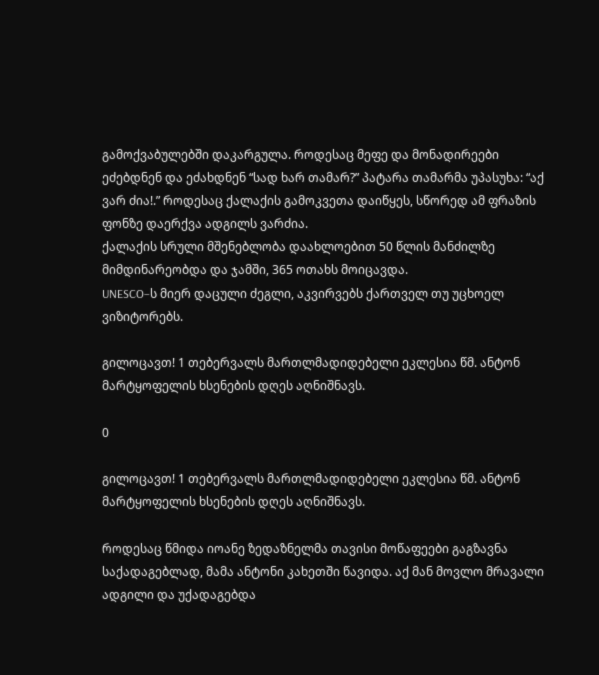გამოქვაბულებში დაკარგულა. როდესაც მეფე და მონადირეები ეძებდნენ და ეძახდნენ “სად ხარ თამარ?” პატარა თამარმა უპასუხა: “აქ ვარ ძია!.” როდესაც ქალაქის გამოკვეთა დაიწყეს, სწორედ ამ ფრაზის ფონზე დაერქვა ადგილს ვარძია.
ქალაქის სრული მშენებლობა დაახლოებით 50 წლის მანძილზე მიმდინარეობდა და ჯამში, 365 ოთახს მოიცავდა.
UNESCO–ს მიერ დაცული ძეგლი, აკვირვებს ქართველ თუ უცხოელ ვიზიტორებს.

გილოცავთ! 1 თებერვალს მართლმადიდებელი ეკლესია წმ. ანტონ მარტყოფელის ხსენების დღეს აღნიშნავს.

0

გილოცავთ! 1 თებერვალს მართლმადიდებელი ეკლესია წმ. ანტონ მარტყოფელის ხსენების დღეს აღნიშნავს.

როდესაც წმიდა იოანე ზედაზნელმა თავისი მოწაფეები გაგზავნა საქადაგებლად, მამა ანტონი კახეთში წავიდა. აქ მან მოვლო მრავალი ადგილი და უქადაგებდა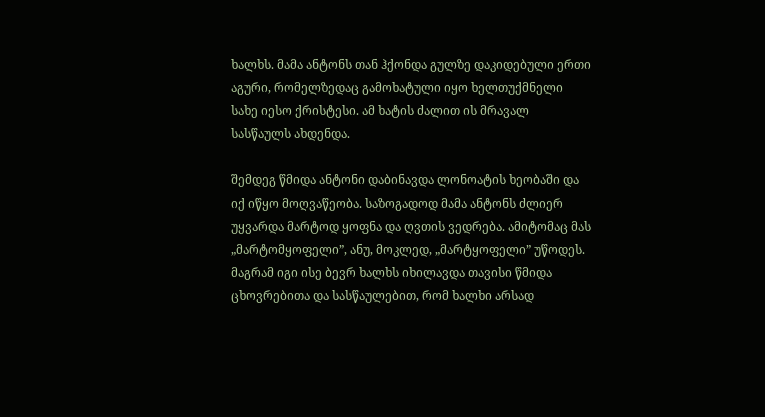ხალხს. მამა ანტონს თან ჰქონდა გულზე დაკიდებული ერთი აგური, რომელზედაც გამოხატული იყო ხელთუქმნელი სახე იესო ქრისტესი. ამ ხატის ძალით ის მრავალ სასწაულს ახდენდა.

შემდეგ წმიდა ანტონი დაბინავდა ლონოატის ხეობაში და იქ იწყო მოღვაწეობა. საზოგადოდ მამა ანტონს ძლიერ უყვარდა მარტოდ ყოფნა და ღვთის ვედრება. ამიტომაც მას „მარტომყოფელი”, ანუ, მოკლედ, „მარტყოფელი” უწოდეს. მაგრამ იგი ისე ბევრ ხალხს იხილავდა თავისი წმიდა ცხოვრებითა და სასწაულებით, რომ ხალხი არსად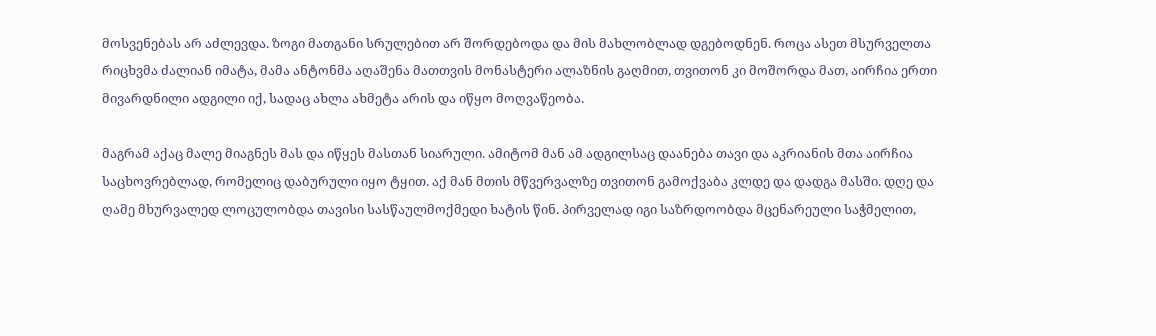მოსვენებას არ აძლევდა. ზოგი მათგანი სრულებით არ შორდებოდა და მის მახლობლად დგებოდნენ. როცა ასეთ მსურველთა რიცხვმა ძალიან იმატა, მამა ანტონმა აღაშენა მათთვის მონასტერი ალაზნის გაღმით, თვითონ კი მოშორდა მათ, აირჩია ერთი მივარდნილი ადგილი იქ, სადაც ახლა ახმეტა არის და იწყო მოღვაწეობა.

მაგრამ აქაც მალე მიაგნეს მას და იწყეს მასთან სიარული. ამიტომ მან ამ ადგილსაც დაანება თავი და აკრიანის მთა აირჩია საცხოვრებლად, რომელიც დაბურული იყო ტყით. აქ მან მთის მწვერვალზე თვითონ გამოქვაბა კლდე და დადგა მასში. დღე და ღამე მხურვალედ ლოცულობდა თავისი სასწაულმოქმედი ხატის წინ. პირველად იგი საზრდოობდა მცენარეული საჭმელით,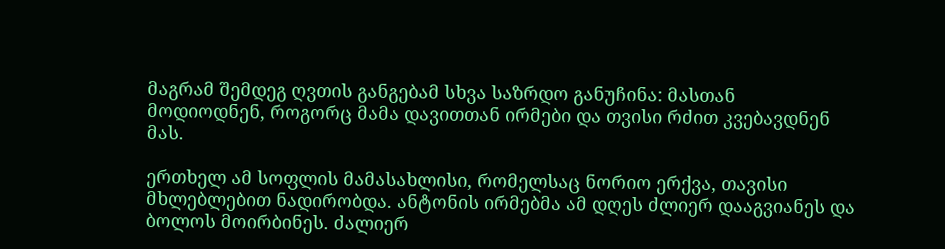მაგრამ შემდეგ ღვთის განგებამ სხვა საზრდო განუჩინა: მასთან მოდიოდნენ, როგორც მამა დავითთან ირმები და თვისი რძით კვებავდნენ მას.

ერთხელ ამ სოფლის მამასახლისი, რომელსაც ნორიო ერქვა, თავისი მხლებლებით ნადირობდა. ანტონის ირმებმა ამ დღეს ძლიერ დააგვიანეს და ბოლოს მოირბინეს. ძალიერ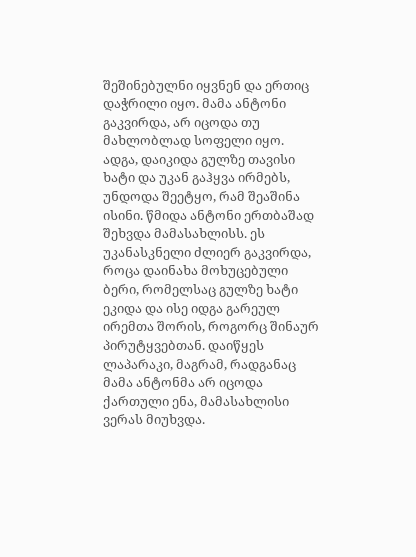შეშინებულნი იყვნენ და ერთიც დაჭრილი იყო. მამა ანტონი გაკვირდა, არ იცოდა თუ მახლობლად სოფელი იყო. ადგა, დაიკიდა გულზე თავისი ხატი და უკან გაჰყვა ირმებს, უნდოდა შეეტყო, რამ შეაშინა ისინი. წმიდა ანტონი ერთბაშად შეხვდა მამასახლისს. ეს უკანასკნელი ძლიერ გაკვირდა, როცა დაინახა მოხუცებული ბერი, რომელსაც გულზე ხატი ეკიდა და ისე იდგა გარეულ ირემთა შორის, როგორც შინაურ პირუტყვებთან. დაიწყეს ლაპარაკი, მაგრამ, რადგანაც მამა ანტონმა არ იცოდა ქართული ენა, მამასახლისი ვერას მიუხვდა.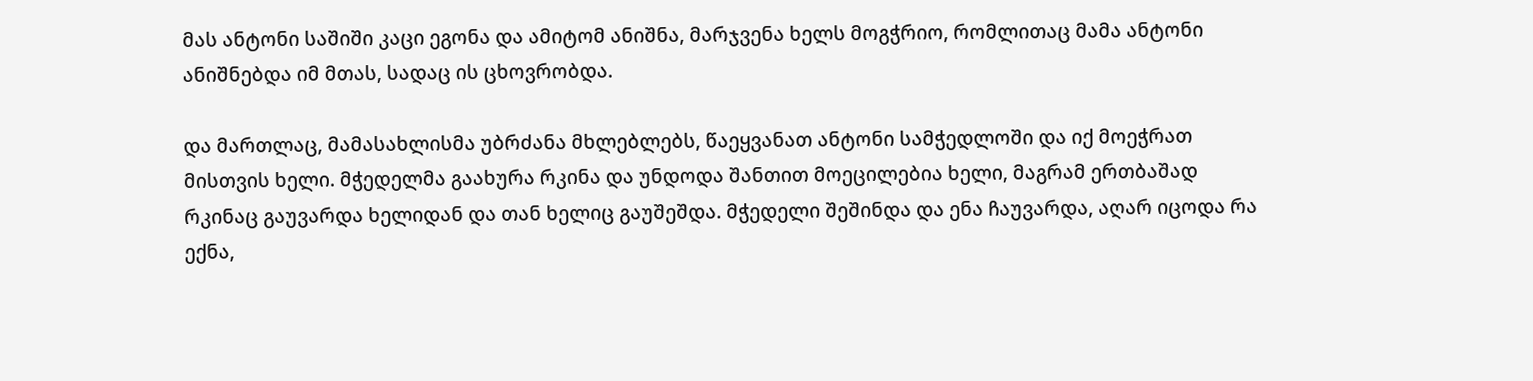მას ანტონი საშიში კაცი ეგონა და ამიტომ ანიშნა, მარჯვენა ხელს მოგჭრიო, რომლითაც მამა ანტონი ანიშნებდა იმ მთას, სადაც ის ცხოვრობდა.

და მართლაც, მამასახლისმა უბრძანა მხლებლებს, წაეყვანათ ანტონი სამჭედლოში და იქ მოეჭრათ მისთვის ხელი. მჭედელმა გაახურა რკინა და უნდოდა შანთით მოეცილებია ხელი, მაგრამ ერთბაშად რკინაც გაუვარდა ხელიდან და თან ხელიც გაუშეშდა. მჭედელი შეშინდა და ენა ჩაუვარდა, აღარ იცოდა რა ექნა,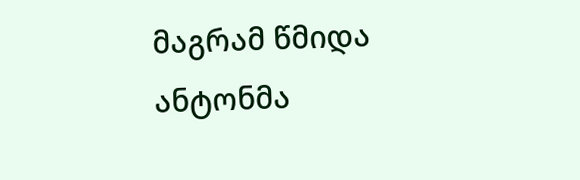მაგრამ წმიდა ანტონმა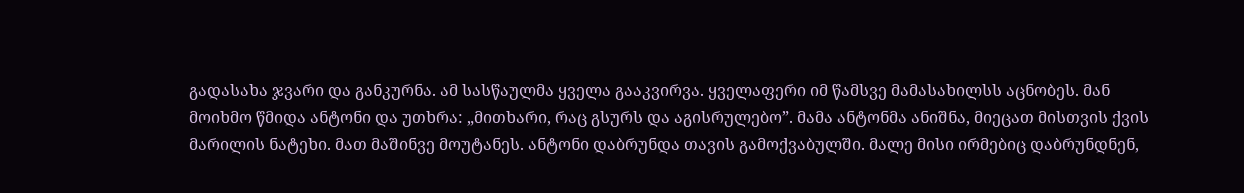გადასახა ჯვარი და განკურნა. ამ სასწაულმა ყველა გააკვირვა. ყველაფერი იმ წამსვე მამასახილსს აცნობეს. მან მოიხმო წმიდა ანტონი და უთხრა: „მითხარი, რაც გსურს და აგისრულებო”. მამა ანტონმა ანიშნა, მიეცათ მისთვის ქვის მარილის ნატეხი. მათ მაშინვე მოუტანეს. ანტონი დაბრუნდა თავის გამოქვაბულში. მალე მისი ირმებიც დაბრუნდნენ,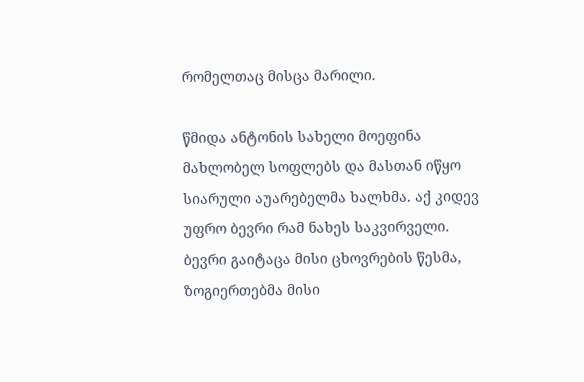რომელთაც მისცა მარილი.

წმიდა ანტონის სახელი მოეფინა მახლობელ სოფლებს და მასთან იწყო სიარული აუარებელმა ხალხმა. აქ კიდევ უფრო ბევრი რამ ნახეს საკვირველი. ბევრი გაიტაცა მისი ცხოვრების წესმა, ზოგიერთებმა მისი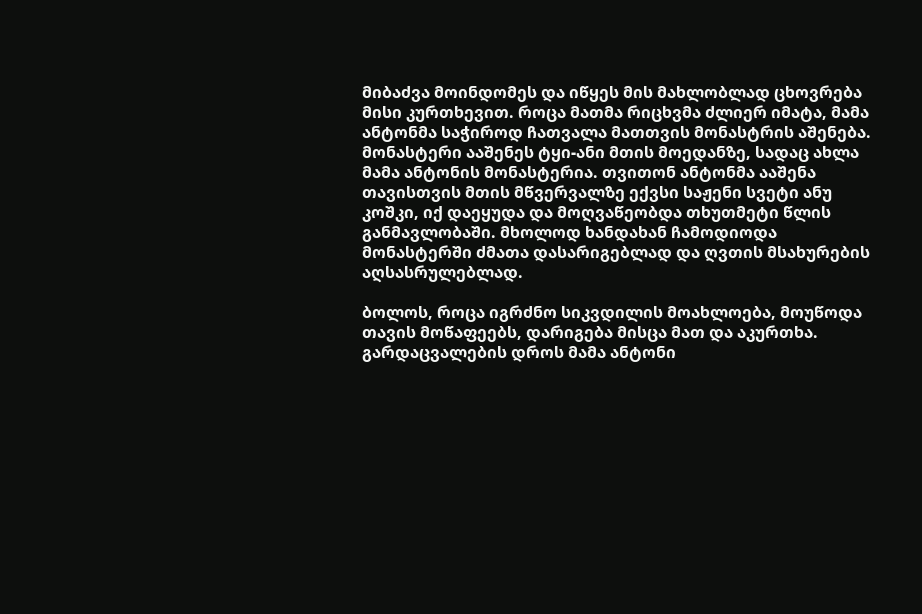მიბაძვა მოინდომეს და იწყეს მის მახლობლად ცხოვრება მისი კურთხევით. როცა მათმა რიცხვმა ძლიერ იმატა, მამა ანტონმა საჭიროდ ჩათვალა მათთვის მონასტრის აშენება. მონასტერი ააშენეს ტყი-ანი მთის მოედანზე, სადაც ახლა მამა ანტონის მონასტერია. თვითონ ანტონმა ააშენა თავისთვის მთის მწვერვალზე ექვსი საჟენი სვეტი ანუ კოშკი, იქ დაეყუდა და მოღვაწეობდა თხუთმეტი წლის განმავლობაში. მხოლოდ ხანდახან ჩამოდიოდა მონასტერში ძმათა დასარიგებლად და ღვთის მსახურების აღსასრულებლად.

ბოლოს, როცა იგრძნო სიკვდილის მოახლოება, მოუწოდა თავის მოწაფეებს, დარიგება მისცა მათ და აკურთხა. გარდაცვალების დროს მამა ანტონი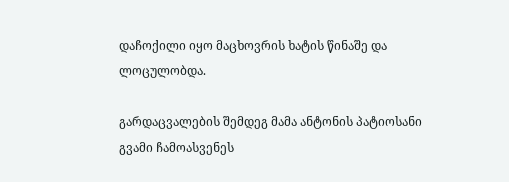დაჩოქილი იყო მაცხოვრის ხატის წინაშე და ლოცულობდა.

გარდაცვალების შემდეგ მამა ანტონის პატიოსანი გვამი ჩამოასვენეს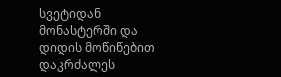სვეტიდან მონასტერში და დიდის მოწიწებით დაკრძალეს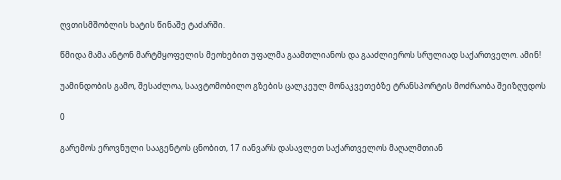ღვთისმშობლის ხატის წინაშე ტაძარში.

წმიდა მამა ანტონ მარტმყოფელის მეოხებით უფალმა გაამთლიანოს და გააძლიეროს სრულიად საქართველო. ამინ!

უამინდობის გამო, შესაძლოა, საავტომობილო გზების ცალკეულ მონაკვეთებზე ტრანსპორტის მოძრაობა შეიზღუდოს

0

გარემოს ეროვნული სააგენტოს ცნობით, 17 იანვარს დასავლეთ საქართველოს მაღალმთიან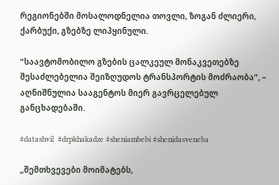რეგიონებში მოსალოდნელია თოვლი, ზოგან ძლიერი, ქარბუქი, გზებზე ლიპყინული.

“საავტომობილო გზების ცალკეულ მონაკვეთებზე შესაძლებელია შეიზღუდოს ტრანსპორტის მოძრაობა”, – აღნიშნულია სააგენტოს მიერ გავრცელებულ განცხადებაში.

#datashvil  #drpkhakadze #sheniambebi #shenidasveneba

„შემთხვევები მოიმატებს,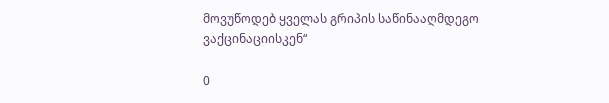მოვუწოდებ ყველას გრიპის საწინააღმდეგო ვაქცინაციისკენ“

0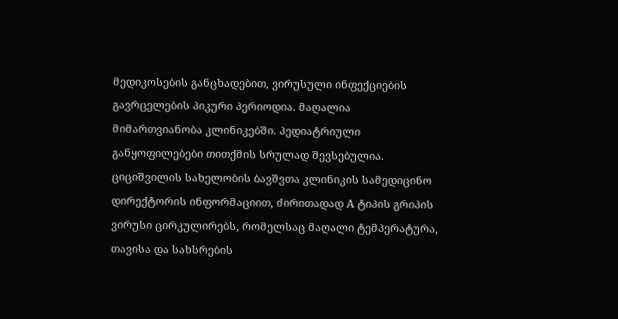მედიკოსების განცხადებით, ვირუსული ინფექციების გავრცელების პიკური პერიოდია. მაღალია მიმართვიანობა კლინიკებში. პედიატრიული განყოფილებები თითქმის სრულად შევსებულია. ციციშვილის სახელობის ბავშვთა კლინიკის სამედიცინო დირექტორის ინფორმაციით, ძირითადად A ტიპის გრიპის ვირუსი ცირკულირებს, რომელსაც მაღალი ტემპერატურა, თავისა და სახსრების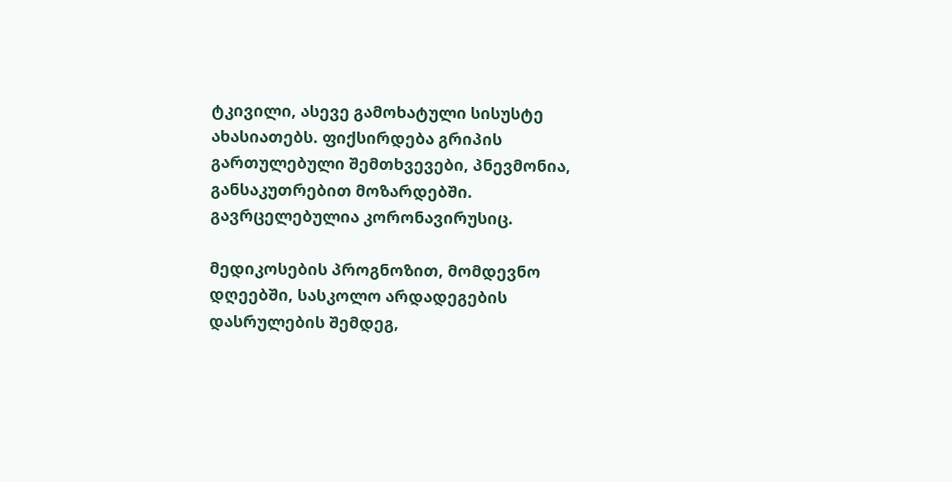ტკივილი, ასევე გამოხატული სისუსტე ახასიათებს. ფიქსირდება გრიპის გართულებული შემთხვევები, პნევმონია, განსაკუთრებით მოზარდებში. გავრცელებულია კორონავირუსიც.

მედიკოსების პროგნოზით, მომდევნო დღეებში, სასკოლო არდადეგების დასრულების შემდეგ,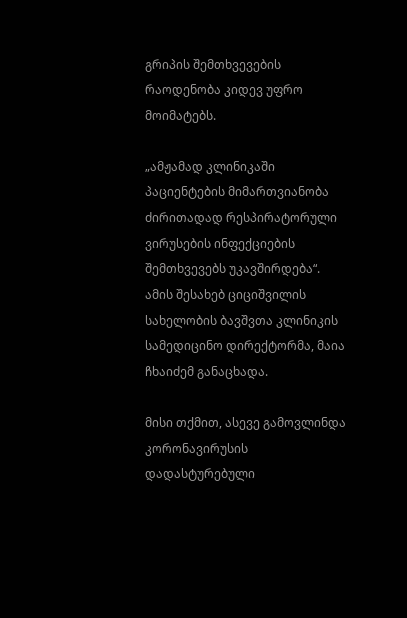გრიპის შემთხვევების რაოდენობა კიდევ უფრო მოიმატებს.

„ამჟამად კლინიკაში პაციენტების მიმართვიანობა ძირითადად რესპირატორული ვირუსების ინფექციების შემთხვევებს უკავშირდება“. ამის შესახებ ციციშვილის სახელობის ბავშვთა კლინიკის სამედიცინო დირექტორმა, მაია ჩხაიძემ განაცხადა.

მისი თქმით, ასევე გამოვლინდა კორონავირუსის დადასტურებული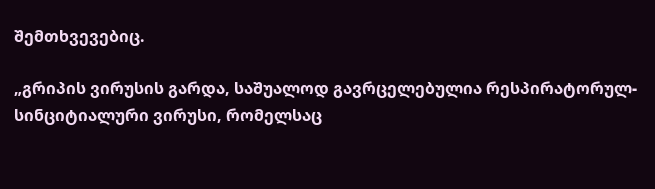შემთხვევებიც.

„გრიპის ვირუსის გარდა, საშუალოდ გავრცელებულია რესპირატორულ-სინციტიალური ვირუსი, რომელსაც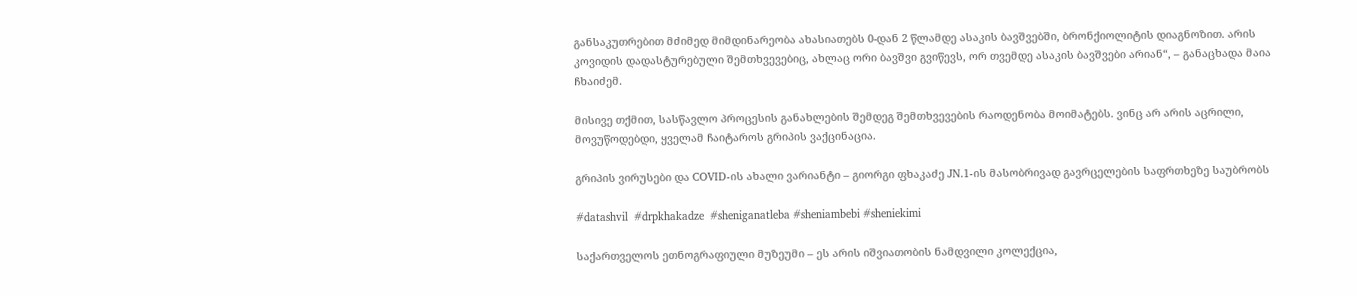განსაკუთრებით მძიმედ მიმდინარეობა ახასიათებს 0-დან 2 წლამდე ასაკის ბავშვებში, ბრონქიოლიტის დიაგნოზით. არის კოვიდის დადასტურებული შემთხვევებიც, ახლაც ორი ბავშვი გვიწევს, ორ თვემდე ასაკის ბავშვები არიან“, – განაცხადა მაია ჩხაიძემ.

მისივე თქმით, სასწავლო პროცესის განახლების შემდეგ შემთხვევების რაოდენობა მოიმატებს. ვინც არ არის აცრილი, მოვუწოდებდი, ყველამ ჩაიტაროს გრიპის ვაქცინაცია.

გრიპის ვირუსები და COVID-ის ახალი ვარიანტი – გიორგი ფხაკაძე JN.1-ის მასობრივად გავრცელების საფრთხეზე საუბრობს

#datashvil  #drpkhakadze  #sheniganatleba #sheniambebi #sheniekimi

საქართველოს ეთნოგრაფიული მუზეუმი – ეს არის იშვიათობის ნამდვილი კოლექცია,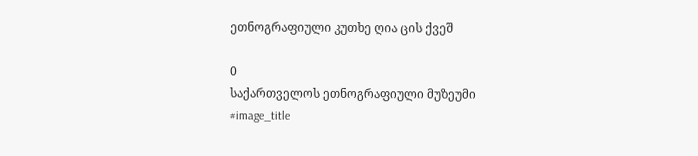ეთნოგრაფიული კუთხე ღია ცის ქვეშ

0
საქართველოს ეთნოგრაფიული მუზეუმი
#image_title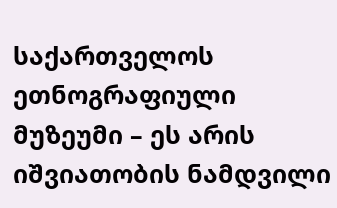საქართველოს ეთნოგრაფიული მუზეუმი – ეს არის იშვიათობის ნამდვილი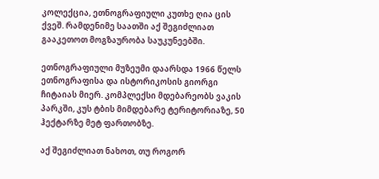კოლექცია, ეთნოგრაფიული კუთხე ღია ცის ქვეშ. რამდენიმე საათში აქ შეგიძლიათ გააკეთოთ მოგზაურობა საუკუნეებში.

ეთნოგრაფიული მუზეუმი დაარსდა 1966 წელს ეთნოგრაფისა და ისტორიკოსის გიორგი ჩიტაიას მიერ. კომპლექსი მდებარეობს ვაკის პარკში, კუს ტბის მიმდებარე ტერიტორიაზე, 50 ჰექტარზე მეტ ფართობზე.

აქ შეგიძლიათ ნახოთ, თუ როგორ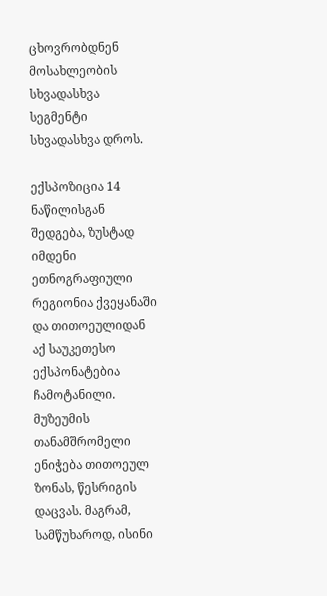ცხოვრობდნენ მოსახლეობის სხვადასხვა სეგმენტი სხვადასხვა დროს.

ექსპოზიცია 14 ნაწილისგან შედგება, ზუსტად იმდენი ეთნოგრაფიული რეგიონია ქვეყანაში და თითოეულიდან აქ საუკეთესო ექსპონატებია ჩამოტანილი. მუზეუმის თანამშრომელი ენიჭება თითოეულ ზონას, წესრიგის დაცვას. მაგრამ, სამწუხაროდ, ისინი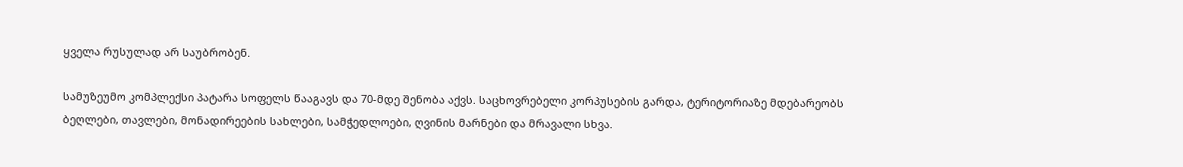ყველა რუსულად არ საუბრობენ.

სამუზეუმო კომპლექსი პატარა სოფელს წააგავს და 70-მდე შენობა აქვს. საცხოვრებელი კორპუსების გარდა, ტერიტორიაზე მდებარეობს ბეღლები, თავლები, მონადირეების სახლები, სამჭედლოები, ღვინის მარნები და მრავალი სხვა.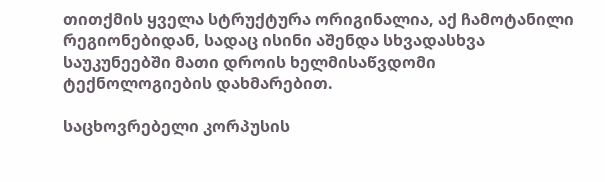თითქმის ყველა სტრუქტურა ორიგინალია, აქ ჩამოტანილი რეგიონებიდან, სადაც ისინი აშენდა სხვადასხვა საუკუნეებში მათი დროის ხელმისაწვდომი ტექნოლოგიების დახმარებით.

საცხოვრებელი კორპუსის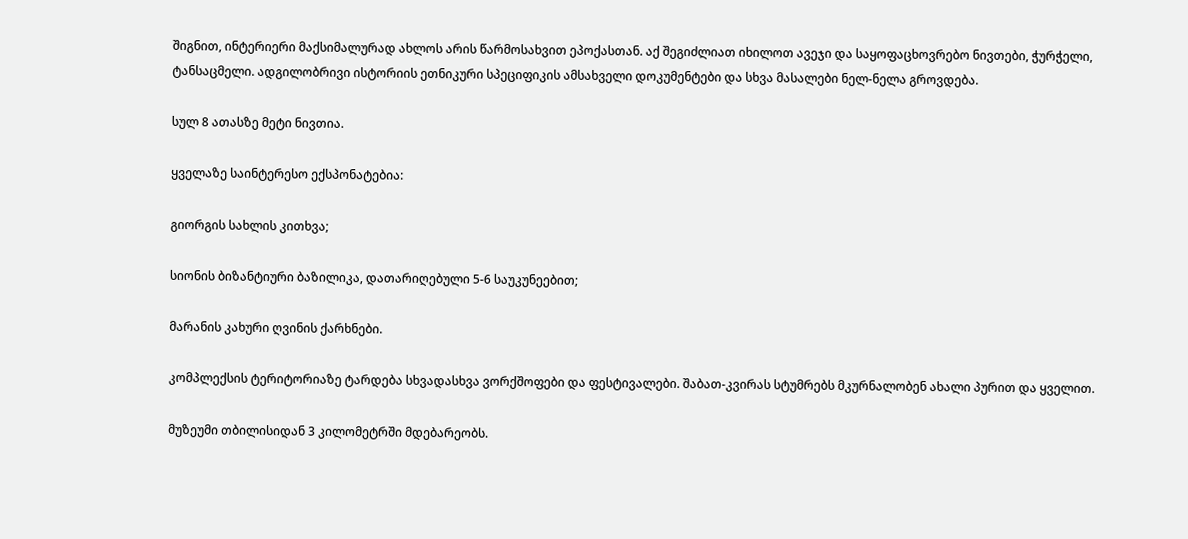შიგნით, ინტერიერი მაქსიმალურად ახლოს არის წარმოსახვით ეპოქასთან. აქ შეგიძლიათ იხილოთ ავეჯი და საყოფაცხოვრებო ნივთები, ჭურჭელი, ტანსაცმელი. ადგილობრივი ისტორიის ეთნიკური სპეციფიკის ამსახველი დოკუმენტები და სხვა მასალები ნელ-ნელა გროვდება.

სულ 8 ათასზე მეტი ნივთია.

ყველაზე საინტერესო ექსპონატებია:

გიორგის სახლის კითხვა;

სიონის ბიზანტიური ბაზილიკა, დათარიღებული 5-6 საუკუნეებით;

მარანის კახური ღვინის ქარხნები.

კომპლექსის ტერიტორიაზე ტარდება სხვადასხვა ვორქშოფები და ფესტივალები. შაბათ-კვირას სტუმრებს მკურნალობენ ახალი პურით და ყველით.

მუზეუმი თბილისიდან 3 კილომეტრში მდებარეობს.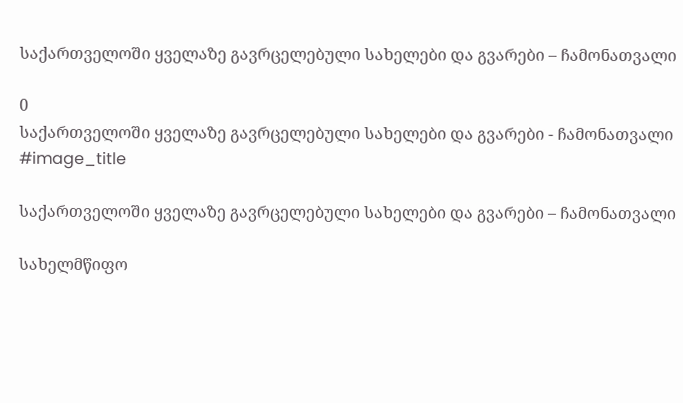საქართველოში ყველაზე გავრცელებული სახელები და გვარები – ჩამონათვალი

0
საქართველოში ყველაზე გავრცელებული სახელები და გვარები - ჩამონათვალი
#image_title

საქართველოში ყველაზე გავრცელებული სახელები და გვარები – ჩამონათვალი

სახელმწიფო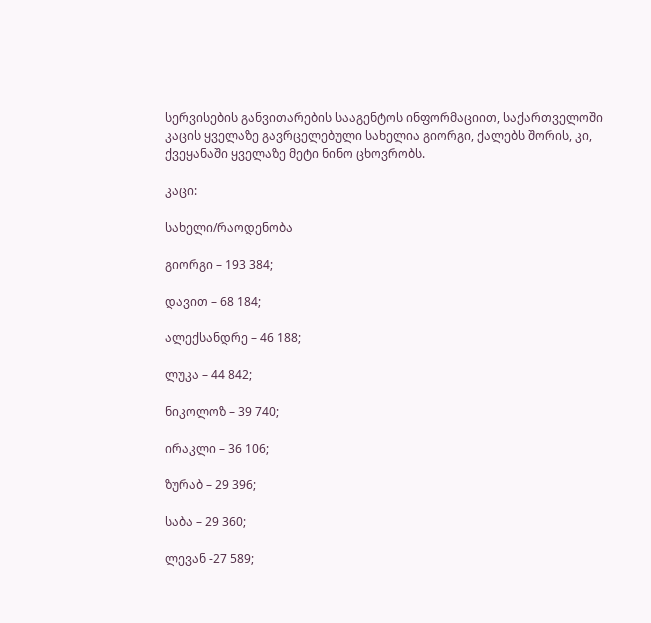სერვისების განვითარების სააგენტოს ინფორმაციით, საქართველოში კაცის ყველაზე გავრცელებული სახელია გიორგი, ქალებს შორის, კი, ქვეყანაში ყველაზე მეტი ნინო ცხოვრობს.

კაცი:

სახელი/რაოდენობა

გიორგი – 193 384;

დავით – 68 184;

ალექსანდრე – 46 188;

ლუკა – 44 842;

ნიკოლოზ – 39 740;

ირაკლი – 36 106;

ზურაბ – 29 396;

საბა – 29 360;

ლევან -27 589;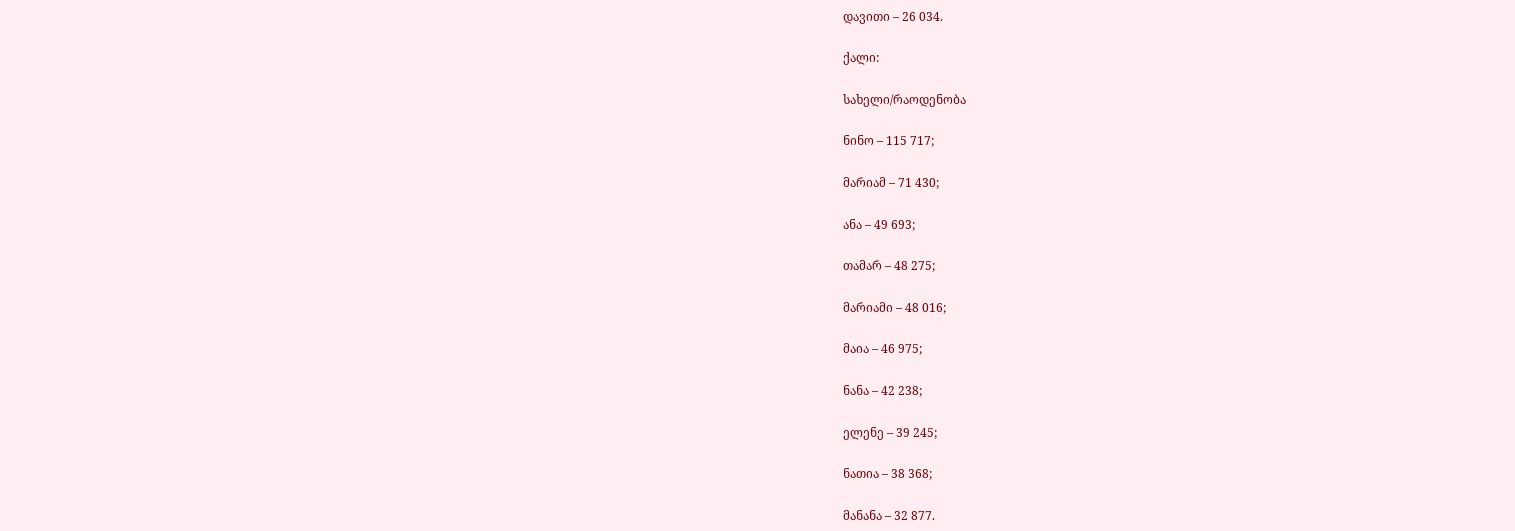დავითი – 26 034.

ქალი:

სახელი/რაოდენობა

ნინო – 115 717;

მარიამ – 71 430;

ანა – 49 693;

თამარ – 48 275;

მარიამი – 48 016;

მაია – 46 975;

ნანა – 42 238;

ელენე – 39 245;

ნათია – 38 368;

მანანა – 32 877.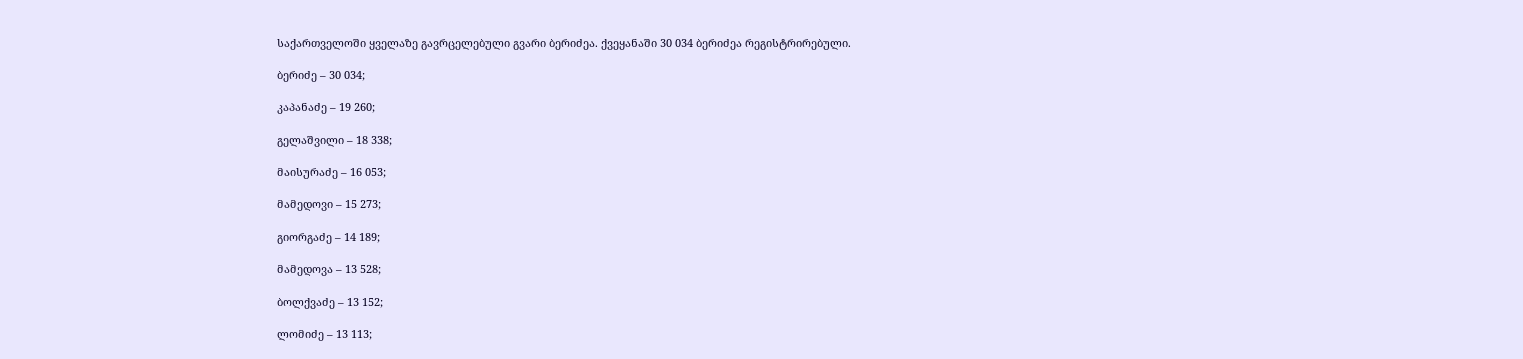საქართველოში ყველაზე გავრცელებული გვარი ბერიძეა. ქვეყანაში 30 034 ბერიძეა რეგისტრირებული.

ბერიძე – 30 034;

კაპანაძე – 19 260;

გელაშვილი – 18 338;

მაისურაძე – 16 053;

მამედოვი – 15 273;

გიორგაძე – 14 189;

მამედოვა – 13 528;

ბოლქვაძე – 13 152;

ლომიძე – 13 113;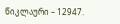წიკლაური – 12947.